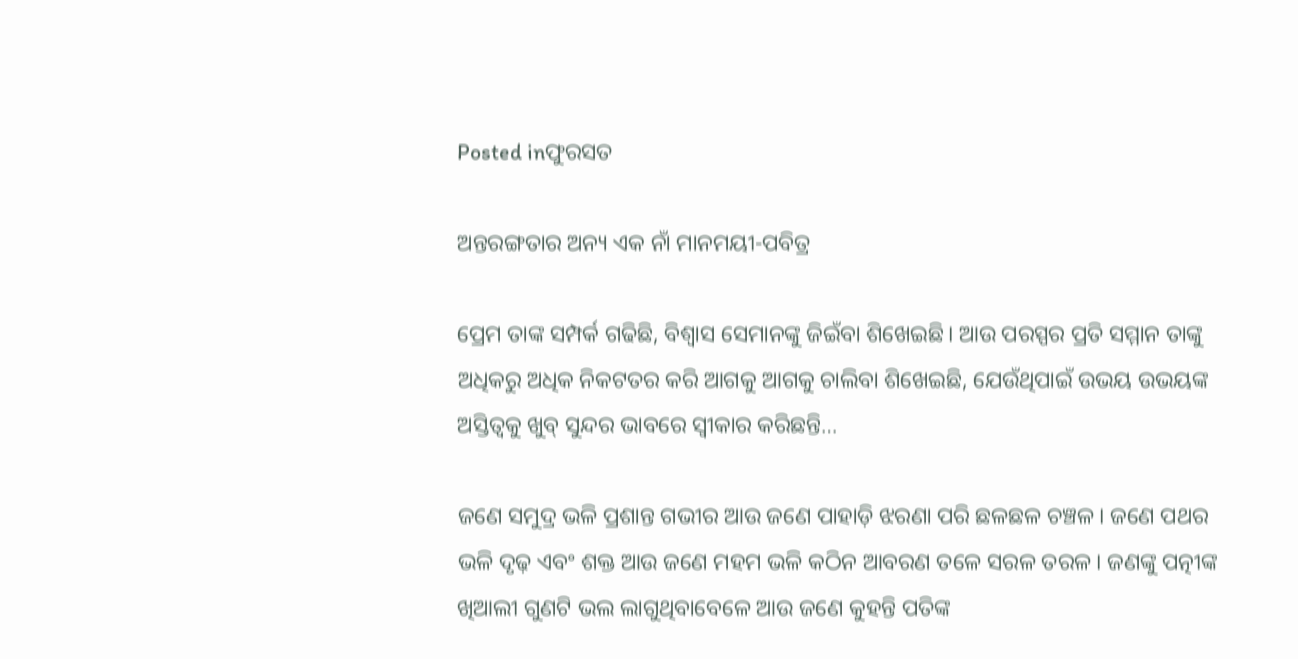Posted inଫୁରସତ

ଅନ୍ତରଙ୍ଗତାର ଅନ୍ୟ ଏକ ନାଁ ମାନମୟୀ-ପବିତ୍ର

ପ୍ରେମ ତାଙ୍କ ସମ୍ପର୍କ ଗଢିଛି, ବିଶ୍ୱାସ ସେମାନଙ୍କୁ ଜିଇଁବା ଶିଖେଇଛି। ଆଉ ପରସ୍ପର ପ୍ରତି ସମ୍ମାନ ତାଙ୍କୁ ଅଧିକରୁ ଅଧିକ ନିକଟତର କରି ଆଗକୁ ଆଗକୁ ଚାଲିବା ଶିଖେଇଛି, ଯେଉଁଥିପାଇଁ ଉଭୟ ଉଭୟଙ୍କ ଅସ୍ତିତ୍ୱକୁ ଖୁବ୍‌ ସୁନ୍ଦର ଭାବରେ ସ୍ବୀକାର କରିଛନ୍ତି…

ଜଣେ ସମୁଦ୍ର ଭଳି ପ୍ରଶାନ୍ତ ଗଭୀର ଆଉ ଜଣେ ପାହାଡ଼ି ଝରଣା ପରି ଛଳଛଳ ଚଞ୍ଚଳ। ଜଣେ ପଥର ଭଳି ଦୃଢ଼ ଏବଂ ଶକ୍ତ ଆଉ ଜଣେ ମହମ ଭଳି କଠିନ ଆବରଣ ତଳେ ସରଳ ତରଳ। ଜଣଙ୍କୁ ପତ୍ନୀଙ୍କ ଖିଆଲୀ ଗୁଣଟି ଭଲ ଲାଗୁଥିବାବେଳେ ଆଉ ଜଣେ କୁହନ୍ତି ପତିଙ୍କ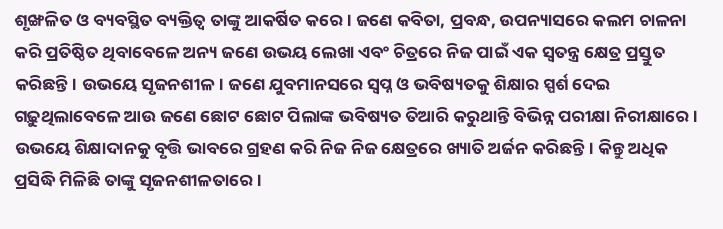ଶୃଙ୍ଖଳିତ ଓ ବ୍ୟବସ୍ଥିତ ବ୍ୟକ୍ତିତ୍ୱ ତାଙ୍କୁ ଆକର୍ଷିତ କରେ। ଜଣେ କବିତା, ପ୍ରବନ୍ଧ, ଉପନ୍ୟାସରେ କଲମ ଚାଳନା କରି ପ୍ରତିଷ୍ଠିତ ଥିବାବେଳେ ଅନ୍ୟ ଜଣେ ଉଭୟ ଲେଖା ଏବଂ ଚିତ୍ରରେ ନିଜ ପାଇଁ ଏକ ସ୍ବତନ୍ତ୍ର କ୍ଷେତ୍ର ପ୍ରସ୍ତୁତ କରିଛନ୍ତି। ଉଭୟେ ସୃଜନଶୀଳ। ଜଣେ ଯୁବମାନସରେ ସ୍ବପ୍ନ ଓ ଭବିଷ୍ୟତକୁ ଶିକ୍ଷାର ସ୍ପର୍ଶ ଦେଇ ଗଢ଼ୁଥିଲାବେଳେ ଆଉ ଜଣେ ଛୋଟ ଛୋଟ ପିଲାଙ୍କ ଭବିଷ୍ୟତ ତିଆରି କରୁଥାନ୍ତି ବିଭିନ୍ନ ପରୀକ୍ଷା ନିରୀକ୍ଷାରେ। ଉଭୟେ ଶିକ୍ଷାଦାନକୁ ବୃତ୍ତି ଭାବରେ ଗ୍ରହଣ କରି ନିଜ ନିଜ କ୍ଷେତ୍ରରେ ଖ୍ୟାତି ଅର୍ଜନ କରିଛନ୍ତି। କିନ୍ତୁ ଅଧିକ ପ୍ରସିଦ୍ଧି ମିଳିଛି ତାଙ୍କୁ ସୃଜନଶୀଳତାରେ।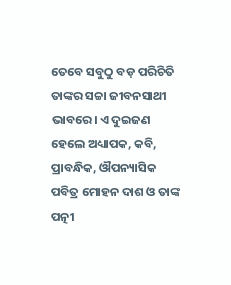ତେବେ ସବୁଠୁ ବଡ଼ ପରିଚିତି ତାଙ୍କର ସଚ୍ଚା ଜୀବନସାଥୀ ଭାବରେ। ଏ ଦୁଇଜଣ ହେଲେ ଅଧ୍ୟାପକ, କବି, ପ୍ରାବନ୍ଧିକ, ଔପନ୍ୟାସିକ ପବିତ୍ର ମୋହନ ଦାଶ ଓ ତାଙ୍କ ପତ୍ନୀ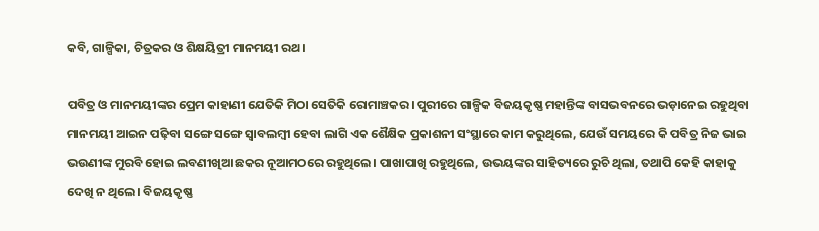କବି, ଗାଳ୍ପିକା, ଚିତ୍ରକର ଓ ଶିକ୍ଷୟିତ୍ରୀ ମାନମୟୀ ରଥ।

ପବିତ୍ର ଓ ମାନମୟୀଙ୍କର ପ୍ରେମ କାହାଣୀ ଯେତିକି ମିଠା ସେତିକି ରୋମାଞ୍ଚକର। ପୁରୀରେ ଗାଳ୍ପିକ ବିଜୟକୃଷ୍ଣ ମହାନ୍ତିଙ୍କ ବାସଭବନରେ ଭଡ଼ାନେଇ ରହୁଥିବା ମାନମୟୀ ଆଇନ ପଢ଼ିବା ସଙ୍ଗେ ସଙ୍ଗେ ସ୍ବାବଲମ୍ବୀ ହେବା ଲାଗି ଏକ ଶୈକ୍ଷିକ ପ୍ରକାଶନୀ ସଂସ୍ଥାରେ କାମ କରୁଥିଲେ, ଯେଉଁ ସମୟରେ କି ପବିତ୍ର ନିଜ ଭାଇ ଭଉଣୀଙ୍କ ମୁରବି ହୋଇ ଲବଣୀଖିଆ ଛକର ନୂଆମଠରେ ରହୁଥିଲେ। ପାଖାପାଖି ରହୁଥିଲେ, ଉଭୟଙ୍କର ସାହିତ୍ୟରେ ରୁଚି ଥିଲା, ତଥାପି କେହି କାହାକୁ ଦେଖି ନ ଥିଲେ। ବିଜୟକୃଷ୍ଣ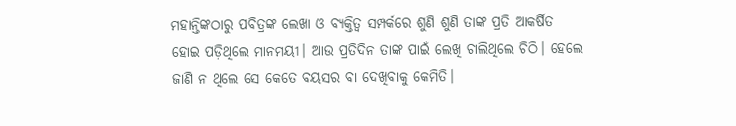ମହାନ୍ତିଙ୍କଠାରୁ ପବିତ୍ରଙ୍କ ଲେଖା ଓ ବ୍ୟକ୍ତିତ୍ୱ ସମ୍ପର୍କରେ ଶୁଣି ଶୁଣି ତାଙ୍କ ପ୍ରତି ଆକର୍ଷିତ ହୋଇ ପଡ଼ିଥିଲେ ମାନମୟୀ। ଆଉ ପ୍ରତିଦିନ ତାଙ୍କ ପାଇଁ ଲେଖି ଚାଲିଥିଲେ ଚିଠି। ହେଲେ ଜାଣି ନ ଥିଲେ ସେ କେତେ ବୟସର ବା ଦେଖିବାକୁ କେମିତି।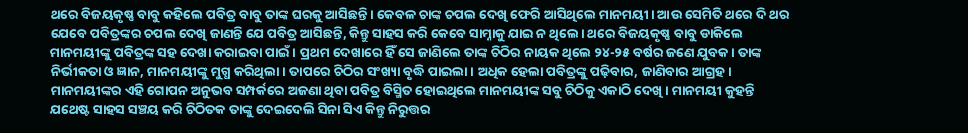ଥରେ ବିଜୟକୃଷ୍ଣ ବାବୁ କହିଲେ ପବିତ୍ର ବାବୁ ତାଙ୍କ ଘରକୁ ଆସିଛନ୍ତି। କେବଳ ଚାଙ୍କ ଚପଲ ଦେଖି ଫେରି ଆସିଥିଲେ ମାନମୟୀ। ଆଉ ସେମିତି ଥରେ ଦି ଥର ଯେବେ ପବିତ୍ରଙ୍କର ଚପଲ ଦେଖି ଜାଣନ୍ତି ଯେ ପବିତ୍ର ଆସିଛନ୍ତି, କିନ୍ତୁ ସାହସ କରି କେବେ ସାମ୍ନାକୁ ଯାଇ ନ ଥିଲେ। ଥରେ ବିଜୟକୃଷ୍ଣ ବାବୁ ଡାକିଲେ ମାନମୟୀଙ୍କୁ ପବିତ୍ରଙ୍କ ସହ ଦେଖା କରାଇବା ପାଇଁ। ପ୍ରଥମ ଦେଖାରେ ହିଁ ସେ ଜାଣିଲେ ତାଙ୍କ ଚିଠିର ନାୟକ ଥିଲେ ୨୪-୨୫ ବର୍ଷର ଜଣେ ଯୁବକ। ତାଙ୍କ ନିର୍ଭୀକତା ଓ ଜ୍ଞାନ, ମାନମୟୀଙ୍କୁ ମୁଗ୍ଧ କରିଥିଲା। ତାପରେ ଚିଠିର ସଂଖ୍ୟା ବୃଦ୍ଧି ପାଇଲା। ଅଧିକ ହେଲା ପବିତ୍ରଙ୍କୁ ପଢ଼ିବାର, ଜାଣିବାର ଆଗ୍ରହ। ମାନମୟୀଙ୍କର ଏହି ଗୋପନ ଅନୁଭବ ସମ୍ପର୍କରେ ଅଜଣା ଥିବା ପବିତ୍ର ବିସ୍ମିତ ହୋଇଥିଲେ ମାନମୟୀଙ୍କ ସବୁ ଚିଠିକୁ ଏକାଠି ଦେଖି। ମାନମୟୀ କୁହନ୍ତି ଯଥେଷ୍ଟ ସାହସ ସଞ୍ଚୟ କରି ଚିଠିତକ ତାଙ୍କୁ ଦେଇଦେଲି ସିନା ସିଏ କିନ୍ତୁ ନିରୁତ୍ତର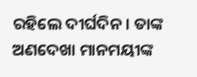ରହିଲେ ଦୀର୍ଘଦିନ। ତାଙ୍କ ଅଣଦେଖା ମାନମୟୀଙ୍କ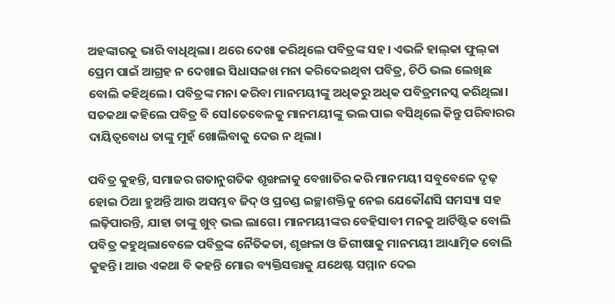ଅହଙ୍କାରକୁ ଭାରି ବାଧିଥିଲା। ଥରେ ଦେଖା କରିଥିଲେ ପବିତ୍ରଙ୍କ ସହ। ଏଭଳି ହାଲ୍‌କା ଫୁଲ୍‌କା ପ୍ରେମ ପାଇଁ ଆଗ୍ରହ ନ ଦେଖାଇ ସିଧାସଳଖ ମନା କରିଦେଇଥିବା ପବିତ୍ର, ଚିଠି ଭଲ ଲେଖିଛ ବୋଲି କହିଥିଲେ। ପବିତ୍ରଙ୍କ ମନା କରିବା ମାନମୟୀଙ୍କୁ ଅଧିକରୁ ଅଧିକ ପବିତ୍ରମନସ୍କ କରିଥିଲା। ସତକଥା କହିଲେ ପବିତ୍ର ବି ସେlତେବେଳକୁ ମାନମୟୀଙ୍କୁ ଭଲ ପାଇ ବସିଥିଲେ କିନ୍ତୁ ପରିବାରର ଦାୟିତ୍ୱବୋଧ ତାଙ୍କୁ ମୁହଁ ଖୋଲିବାକୁ ଦେଉ ନ ଥିଲା।

ପବିତ୍ର କୁହନ୍ତି, ସମାଜର ଗତାନୁଗତିକ ଶୃଙ୍ଖଳାକୁ ବେଖାତିର କରି ମାନମୟୀ ସବୁବେଳେ ଦୃଢ଼ ହୋଇ ଠିଆ ହୁଅନ୍ତି ଆଉ ଅସମ୍ଭବ ଜିଦ୍‌ ଓ ପ୍ରଚଣ୍ଡ ଇଚ୍ଛାଶକ୍ତିକୁ ନେଇ ଯେକୌଣସି ସମସ୍ୟା ସହ ଲଢ଼ିପାରନ୍ତି, ଯାହା ତାଙ୍କୁ ଖୁବ୍‌ ଭଲ ଲାଗେ। ମାନମୟୀଙ୍କର ବେହିସାବୀ ମନକୁ ଆର୍ଟିଷ୍ଟିକ ବୋଲି ପବିତ୍ର କହୁଥିଲାବେଳେ ପବିତ୍ରଙ୍କ ନୈତିକତା, ଶୃଙ୍ଖଳା ଓ ଜିଗୀଷାକୁ ମାନମୟୀ ଆଧ୍ୟାତ୍ମିକ ବୋଲି କୁହନ୍ତି। ଆଉ ଏକଥା ବି କହନ୍ତି ମୋର ବ୍ୟକ୍ତିସତ୍ତାକୁ ଯଥେଷ୍ଟ ସମ୍ମାନ ଦେଇ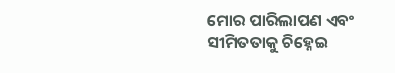ମୋର ପାରିଲାପଣ ଏବଂ ସୀମିତତାକୁ ଚିହ୍ନେଇ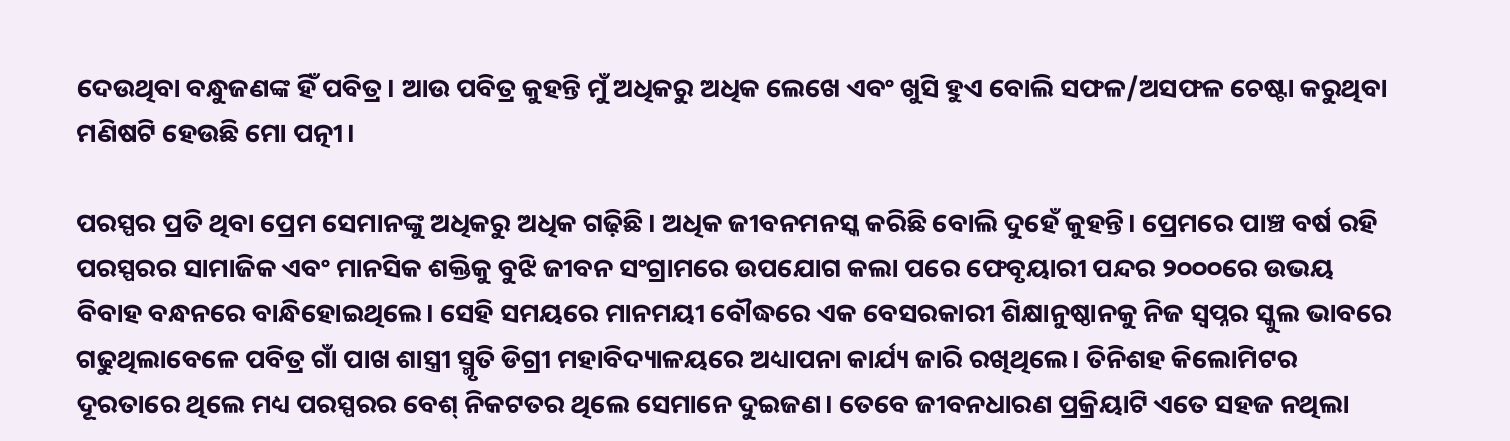ଦେଉଥିବା ବନ୍ଧୁଜଣଙ୍କ ହିଁ ପବିତ୍ର। ଆଉ ପବିତ୍ର କୁହନ୍ତି ମୁଁ ଅଧିକରୁ ଅଧିକ ଲେଖେ ଏବଂ ଖୁସି ହୁଏ ବୋଲି ସଫଳ/ଅସଫଳ ଚେଷ୍ଟା କରୁଥିବା ମଣିଷଟି ହେଉଛି ମୋ ପତ୍ନୀ।

ପରସ୍ପର ପ୍ରତି ଥିବା ପ୍ରେମ ସେମାନଙ୍କୁ ଅଧିକରୁ ଅଧିକ ଗଢ଼ିଛି। ଅଧିକ ଜୀବନମନସ୍କ କରିଛି ବୋଲି ଦୁହେଁ କୁହନ୍ତି। ପ୍ରେମରେ ପାଞ୍ଚ ବର୍ଷ ରହି ପରସ୍ପରର ସାମାଜିକ ଏବଂ ମାନସିକ ଶକ୍ତିକୁ ବୁଝି ଜୀବନ ସଂଗ୍ରାମରେ ଉପଯୋଗ କଲା ପରେ ଫେବୃୟାରୀ ପନ୍ଦର ୨୦୦୦ରେ ଉଭୟ ବିବାହ ବନ୍ଧନରେ ବାନ୍ଧିହୋଇଥିଲେ। ସେହି ସମୟରେ ମାନମୟୀ ବୌଦ୍ଧରେ ଏକ ବେସରକାରୀ ଶିକ୍ଷାନୁଷ୍ଠାନକୁ ନିଜ ସ୍ବପ୍ନର ସ୍କୁଲ ଭାବରେ ଗଢୁଥିଲାବେଳେ ପବିତ୍ର ଗାଁ ପାଖ ଶାସ୍ତ୍ରୀ ସ୍ମୃତି ଡିଗ୍ରୀ ମହାବିଦ୍ୟାଳୟରେ ଅଧ୍ୟାପନା କାର୍ଯ୍ୟ ଜାରି ରଖିଥିଲେ। ତିନିଶହ କିଲୋମିଟର ଦୂରତାରେ ଥିଲେ ମଧ୍ୟ ପରସ୍ପରର ବେଶ୍‌ ନିକଟତର ଥିଲେ ସେମାନେ ଦୁଇଜଣ। ତେବେ ଜୀବନଧାରଣ ପ୍ରକ୍ରିୟାଟି ଏତେ ସହଜ ନଥିଲା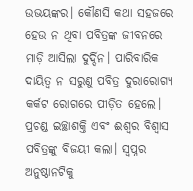ଉଭୟଙ୍କର। କୌଣସି କଥା ସହଜରେ ହେଉ ନ ଥିବା ପବିତ୍ରଙ୍କ ଜୀବନରେ ମାଡ଼ି ଆସିଲା ଦୁର୍ଦ୍ଦିନ। ପାରିବାରିକ ଦାୟିତ୍ୱ ନ ସରୁଣୁ ପବିତ୍ର ଦୁରାରୋଗ୍ୟ କର୍କଟ ରୋଗରେ ପୀଡ଼ିତ ହେଲେ। ପ୍ରଚଣ୍ଡ ଇଚ୍ଛାଶକ୍ତି ଏବଂ ଈଶ୍ୱର ବିଶ୍ୱାସ ପବିତ୍ରଙ୍କୁ ବିଜୟୀ କଲା। ସ୍ବପ୍ନର ଅନୁଷ୍ଠାନଟିକୁ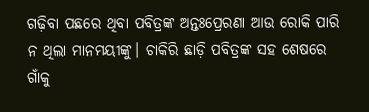ଗଢ଼ିବା ପଛରେ ଥିବା ପବିତ୍ରଙ୍କ ଅନ୍ତଃପ୍ରେରଣା ଆଉ ରୋକି ପାରି ନ ଥିଲା ମାନମୟୀଙ୍କୁ। ଚାକିରି ଛାଡ଼ି ପବିତ୍ରଙ୍କ ସହ ଶେଷରେ ଗାଁକୁ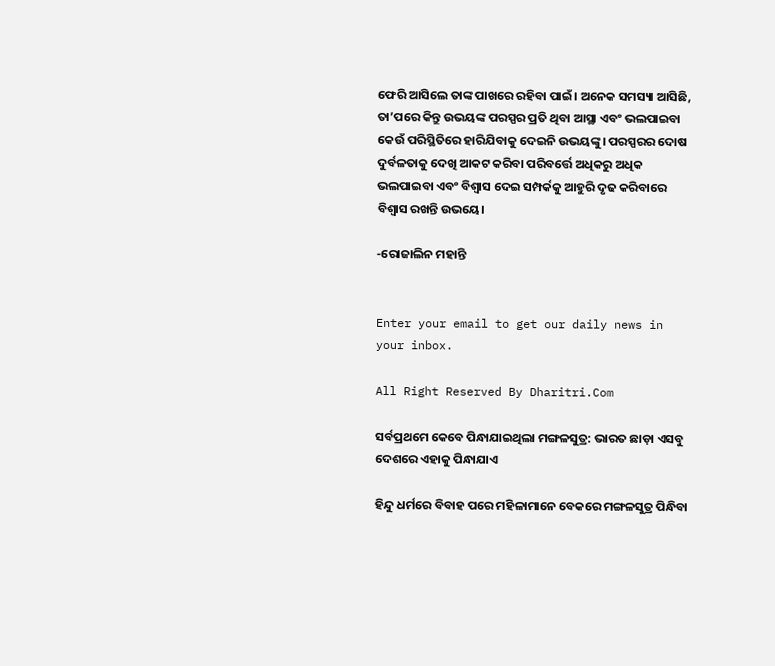ଫେରି ଆସିଲେ ତାଙ୍କ ପାଖରେ ରହିବା ପାଇଁ। ଅନେକ ସମସ୍ୟା ଆସିଛି, ତା’ପରେ କିନ୍ତୁ ଉଭୟଙ୍କ ପରସ୍ପର ପ୍ରତି ଥିବା ଆସ୍ଥା ଏବଂ ଭଲପାଇବା କେଉଁ ପରିସ୍ଥିତିରେ ହାରିଯିବାକୁ ଦେଇନି ଉଭୟଙ୍କୁ। ପରସ୍ପରର ଦୋଷ ଦୁର୍ବଳତାକୁ ଦେଖି ଆକଟ କରିବା ପରିବର୍ତ୍ତେ ଅଧିକରୁ ଅଧିକ ଭଲପାଇବା ଏବଂ ବିଶ୍ୱାସ ଦେଇ ସମ୍ପର୍କକୁ ଆହୁରି ଦୃଢ କରିବାରେ ବିଶ୍ୱାସ ରଖନ୍ତି ଉଭୟେ।

-ରୋଜାଲିନ ମହାନ୍ତି


Enter your email to get our daily news in your inbox.

All Right Reserved By Dharitri.Com

ସର୍ବପ୍ରଥମେ କେବେ ପିନ୍ଧାଯାଇଥିଲା ମଙ୍ଗଳସୁତ୍ର: ଭାରତ ଛାଡ଼ା ଏସବୁ ଦେଶରେ ଏହାକୁ ପିନ୍ଧାଯାଏ

ହିନ୍ଦୁ ଧର୍ମରେ ବିବାହ ପରେ ମହିଳାମାନେ ବେକରେ ମଙ୍ଗଳସୁତ୍ର ପିନ୍ଧିବା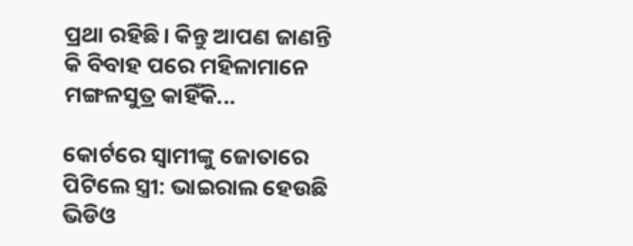ପ୍ରଥା ରହିଛି। କିନ୍ତୁ ଆପଣ ଜାଣନ୍ତି କି ବିବାହ ପରେ ମହିଳାମାନେ ମଙ୍ଗଳସୁତ୍ର କାହିଁକି...

କୋର୍ଟରେ ସ୍ବାମୀଙ୍କୁ ଜୋତାରେ ପିଟିଲେ ସ୍ତ୍ରୀ: ଭାଇରାଲ ହେଉଛି ଭିଡିଓ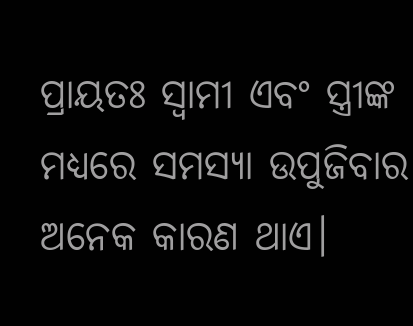ପ୍ରାୟତଃ ସ୍ବାମୀ ଏବଂ ସ୍ତ୍ରୀଙ୍କ ମଧ୍ୟରେ ସମସ୍ୟା ଉପୁଜିବାର ଅନେକ କାରଣ ଥାଏ।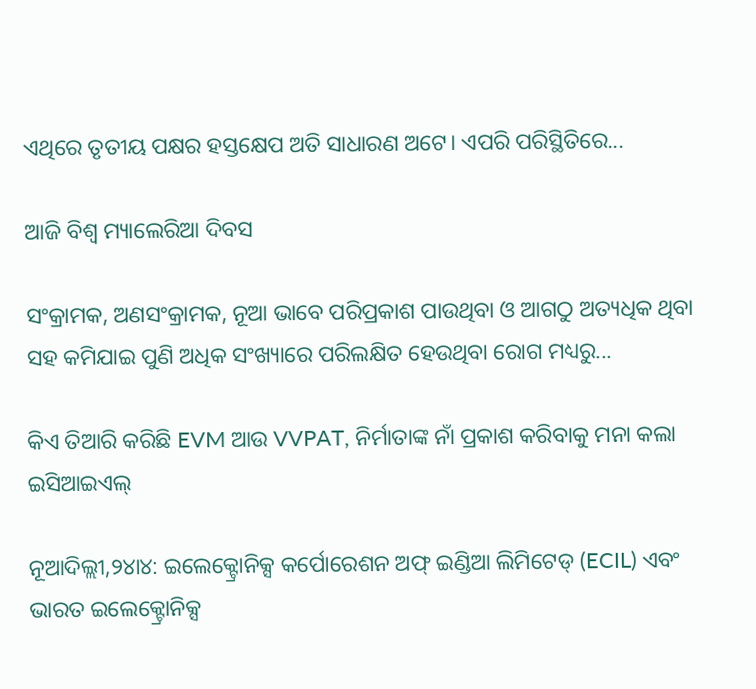ଏଥିରେ ତୃତୀୟ ପକ୍ଷର ହସ୍ତକ୍ଷେପ ଅତି ସାଧାରଣ ଅଟେ। ଏପରି ପରିସ୍ଥିତିରେ...

ଆଜି ବିଶ୍ୱ ମ୍ୟାଲେରିଆ ଦିବସ

ସଂକ୍ରାମକ, ଅଣସଂକ୍ରାମକ, ନୂଆ ଭାବେ ପରିପ୍ରକାଶ ପାଉଥିବା ଓ ଆଗଠୁ ଅତ୍ୟଧିକ ଥିବା ସହ କମିଯାଇ ପୁଣି ଅଧିକ ସଂଖ୍ୟାରେ ପରିଲକ୍ଷିତ ହେଉଥିବା ରୋଗ ମଧ୍ୟରୁ...

କିଏ ତିଆରି କରିଛି EVM ଆଉ VVPAT, ନିର୍ମାତାଙ୍କ ନାଁ ପ୍ରକାଶ କରିବାକୁ ମନା କଲା ଇସିଆଇଏଲ୍‌

ନୂଆଦିଲ୍ଲୀ,୨୪ା୪: ଇଲେକ୍ଟ୍ରୋନିକ୍ସ କର୍ପୋରେଶନ ଅଫ୍‌ ଇଣ୍ଡିଆ ଲିମିଟେଡ୍‌ (ECIL) ଏବଂ ଭାରତ ଇଲେକ୍ଟ୍ରୋନିକ୍ସ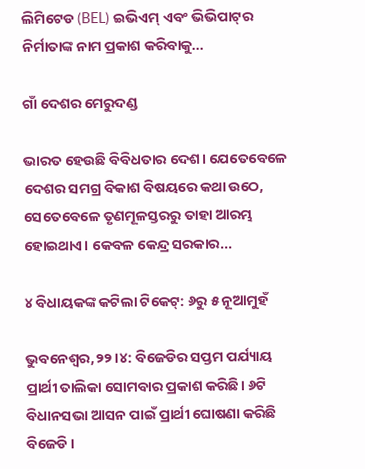ଲିମିଟେଡ (BEL) ଇଭିଏମ୍‌ ଏବଂ ଭିଭିପାଟ୍‌ର ନିର୍ମାତାଙ୍କ ନାମ ପ୍ରକାଶ କରିବାକୁ...

ଗାଁ ଦେଶର ମେରୁଦଣ୍ଡ

ଭାରତ ହେଉଛି ବିବିଧତାର ଦେଶ। ଯେତେବେଳେ ଦେଶର ସମଗ୍ର ବିକାଶ ବିଷୟରେ କଥା ଉଠେ, ସେତେବେଳେ ତୃଣମୂଳସ୍ତରରୁ ତାହା ଆରମ୍ଭ ହୋଇଥାଏ। କେବଳ କେନ୍ଦ୍ର ସରକାର...

୪ ବିଧାୟକଙ୍କ କଟିଲା ଟିକେଟ୍‌: ୬ରୁ ୫ ନୂଆମୁହଁ

ଭୁବନେଶ୍ୱର,୨୨।୪: ବିଜେଡିର ସପ୍ତମ ପର୍ଯ୍ୟାୟ ପ୍ରାର୍ଥୀ ତାଲିକା ସୋମବାର ପ୍ରକାଶ କରିଛି। ୬ଟି ବିଧାନସଭା ଆସନ ପାଇଁ ପ୍ରାର୍ଥୀ ଘୋଷଣା କରିଛି ବିଜେଡି।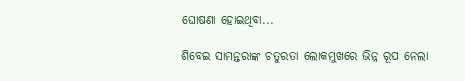ଘୋଷଣା ହୋଇଥିବା...

ଶିବେଇ ସାମନ୍ତରାଙ୍କ ଚତୁରତା ଲୋକମୁଖରେ ଭିନ୍ନ ରୂପ ନେଲା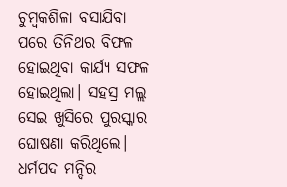ଚୁମ୍ବକଶିଳା ବସାଯିବା ପରେ ତିନିଥର ବିଫଳ ହୋଇଥିବା କାର୍ଯ୍ୟ ସଫଳ ହୋଇଥିଲା। ସହସ୍ର ମଲ୍ଲ ସେଇ ଖୁସିରେ ପୁରସ୍କାର ଘୋଷଣା କରିଥିଲେ। ଧର୍ମପଦ ମନ୍ଦିର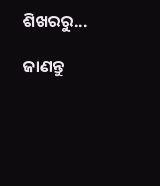ଶିଖରରୁ...

ଜାଣନ୍ତୁ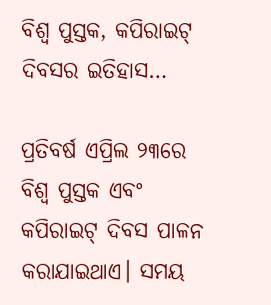ବିଶ୍ୱ ପୁସ୍ତକ, କପିରାଇଟ୍‌ ଦିବସର ଇତିହାସ…

ପ୍ରତିବର୍ଷ ଏପ୍ରିଲ ୨୩ରେ ବିଶ୍ୱ ପୁସ୍ତକ ଏବଂ କପିରାଇଟ୍‌ ଦିବସ ପାଳନ କରାଯାଇଥାଏ। ସମୟ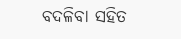ବଦଳିବା ସହିତ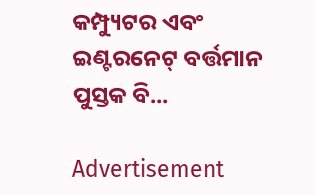କମ୍ପ୍ୟୁଟର ଏବଂ ଇଣ୍ଟରନେଟ୍‌ ବର୍ତ୍ତମାନ ପୁସ୍ତକ ବି...

Advertisement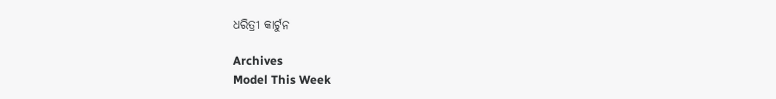ଧରିତ୍ରୀ କାର୍ଟୁନ

Archives
Model This Week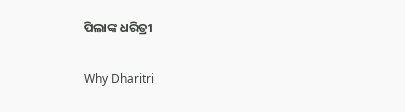ପିଲାଙ୍କ ଧରିତ୍ରୀ

Why Dharitri